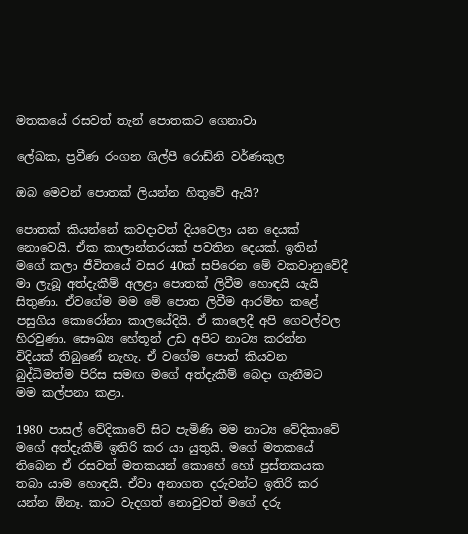මතකයේ රසවත් තැන් පොතකට ගෙනාවා

ලේඛක, ප්‍රවීණ රංගන ශිල්පී රොඩ්නි වර්ණකුල

ඔබ මෙවන් පොතක් ලියන්න හිතුවේ ඇයි?

පොතක් කියන්නේ කවදාවත් දියවෙලා යන දෙයක් නොවෙයි. ඒක කාලාන්තරයක් පවතින දෙයක්. ඉතින් මගේ කලා ජීවිතයේ වසර 40ක් සපිරෙන මේ වකවානුවේදී මා ලැබූ අත්දැකීම් අලළා පොතක් ලිවීම හොඳයි යැයි සිතුණා. ඒවගේම මම මේ පොත ලිවීම ආරම්භ කළේ පසුගිය කොරෝනා කාලයේදියි. ඒ කාලෙදී අපි ගෙවල්වල හිරවුණා. සෞඛ්‍ය හේතූන් උඩ අපිට නාට්‍ය කරන්න විදියක් තිබුණේ නැහැ. ඒ වගේම පොත් කියවන බුද්ධිමත්ම පිරිස සමඟ මගේ අත්දැකීම් බෙදා ගැනීමට මම කල්පනා කළා.

1980 පාසල් වේදිකාවේ සිට පැමිණි මම නාට්‍ය වේදිකාවේ මගේ අත්දැකීම් ඉතිරි කර යා යුතුයි. මගේ මතකයේ තිබෙන ඒ රසවත් මතකයන් කොහේ හෝ පුස්තකයක තබා යාම හොඳයි. ඒවා අනාගත දරුවන්ට ඉතිරි කර යන්න ඕනෑ. කාට වැදගත් නොවුවත් මගේ දරු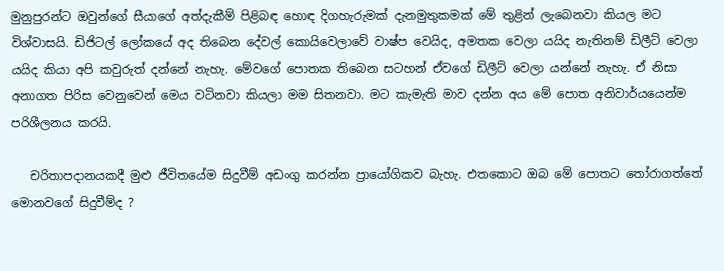මුනුපුරන්ට ඔවුන්ගේ සීයාගේ අත්දැකීම් පිළිබඳ හොඳ දිගහැරුමක් දැනමුතුකමක් මේ තුළින් ලැබෙනවා කියල මට විශ්වාසයි. ඩිජිටල් ලෝකයේ අද තිබෙන දේවල් කොයිවෙලාවේ වාෂ්ප වෙයිද, අමතක වෙලා යයිද නැතිනම් ඩිලීට් වෙලා යයිද කියා අපි කවුරුත් දන්නේ නැහැ. මේවගේ පොතක තිබෙන සටහන් ඒවගේ ඩිලීට් වෙලා යන්නේ නැහැ. ඒ නිසා අනාගත පිරිස වෙනුවෙන් මෙය වටිනවා කියලා මම සිතනවා. මට කැමැති මාව දන්න අය මේ පොත අනිවාර්යයෙන්ම පරිශීලනය කරයි.

   චරිතාපදානයකදී මුළු ජීවිතයේම සිදුවීම් අඩංගු කරන්න ප්‍රායෝගිකව බැහැ. එතකොට ඔබ මේ පොතට තෝරාගත්තේ මොනවගේ සිදුවීම්ද ?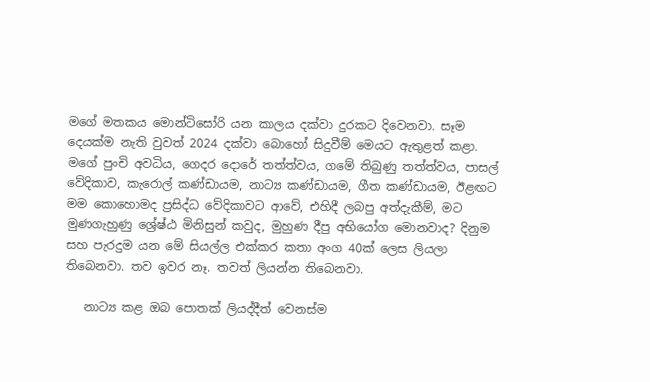මගේ මතකය මොන්ටිසෝරි යන කාලය දක්වා දුරකට දිවෙනවා. සෑම දෙයක්ම නැති වුවත් 2024 දක්වා බොහෝ සිදුවීම් මෙයට ඇතුළත් කළා. මගේ පුංචි අවධිය, ගෙදර දොරේ තත්ත්වය, ගමේ තිබුණු තත්ත්වය, පාසල් වේදිකාව, කැරොල් කණ්ඩායම, නාට්‍ය කණ්ඩායම, ගීත කණ්ඩායම, ඊළඟට මම කොහොමද ප්‍රසිද්ධ වේදිකාවට ආවේ, එහිදී ලබපු අත්දැකීම්, මට මුණගැහුණු ශ්‍රේෂ්ඨ මිනිසුන් කවුද, මුහුණ දීපු අභියෝග මොනවාද? දිනුම සහ පැරදුම යන මේ සියල්ල එක්කර කතා අංග 40ක් ලෙස ලියලා තිබෙනවා. තව ඉවර නෑ. තවත් ලියන්න තිබෙනවා.

   නාට්‍ය කළ ඔබ පොතක් ලියද්දීත් වෙනස්ම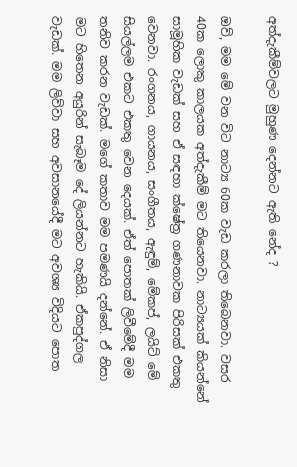අත්දැකීම්වලට මුහුණ දෙන්නට ඇති නේද ?

ඔව්, මම මේ වන විට නාට්‍ය 60ක වැඩ කරලා තිබෙනවා. වසර 40ක ලොකු කාලයක අත්දැකීම් මට තියෙනවා. නාට්‍යයක් කියන්නේ සාමූහික වැඩක් සහ ඒ සඳහා ක්ෂේත්‍ර ගණනාවක පිරිසක් එකතු වෙනවා. රංගනය, ගායනය, සංගීතය, ඇඳුම්, මේකප්, ලයිට් මේ සියල්ලම එකට එකතු වෙන දෙයක්. ඒත් පොතක් ලිවීමේදී මම තනිව කරන වැඩක්. මගේ කතාව මම පමණයි දන්නේ. ඒ නිසා මට හිතෙන අයුරින් සැබෑම දේ ලියන්නට හැකියි. ඒකපුද්ගල වැඩක්. මම ලිව්වා සහ අවසානයේදී මට අවශ්‍ය විදියට පොත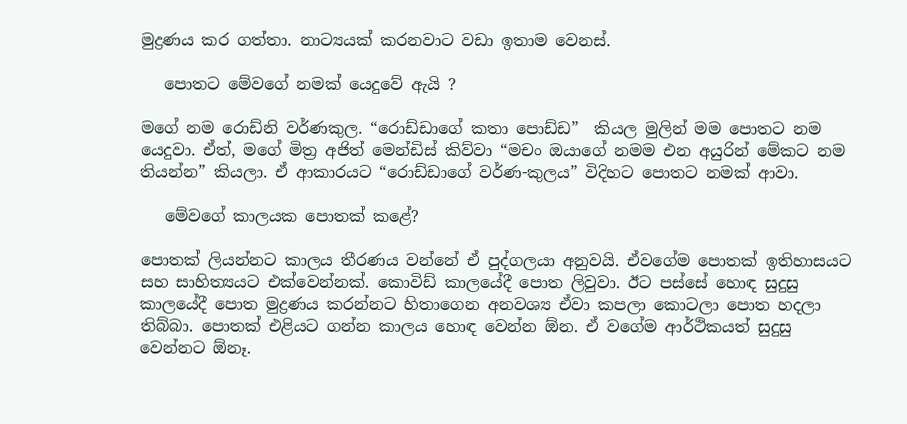මුද්‍රණය කර ගත්තා. නාට්‍යයක් කරනවාට වඩා ඉතාම වෙනස්.

   පොතට මේවගේ නමක් යෙදුවේ ඇයි ?

මගේ නම රොඩ්නි වර්ණකුල. “රොඩ්ඩාගේ කතා පොඩ්ඩ”  කියල මුලින් මම පොතට නම යෙදුවා. ඒත්, මගේ මිත්‍ර අජිත් මෙන්ඩිස් කිව්වා “මචං ඔයාගේ නමම එන අයුරින් මේකට නම තියන්න” කියලා. ඒ ආකාරයට “රොඩ්ඩාගේ වර්ණ-කුලය” විදිහට පොතට නමක් ආවා.

   මේවගේ කාලයක පොතක් කළේ?

පොතක් ලියන්නට කාලය තීරණය වන්නේ ඒ පුද්ගලයා අනුවයි. ඒවගේම පොතක් ඉතිහාසයට සහ සාහිත්‍යයට එක්වෙන්නක්. කොවිඩ් කාලයේදී පොත ලිවුවා. ඊට පස්සේ හොඳ සුදුසු කාලයේදී පොත මුද්‍රණය කරන්නට හිතාගෙන අනවශ්‍ය ඒවා කපලා කොටලා පොත හදලා තිබ්බා. පොතක් එළියට ගන්න කාලය හොඳ වෙන්න ඕන. ඒ වගේම ආර්ථිකයත් සුදුසු වෙන්නට ඕනෑ.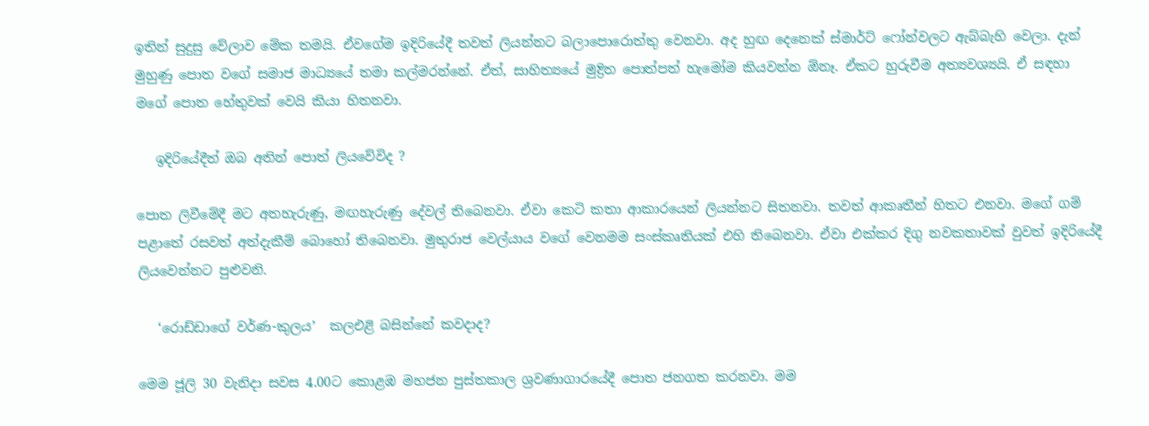ඉතින් සුදුසු වේලාව මේක තමයි. ඒවගේම ඉදිරියේදී තවත් ලියන්නට බලාපොරොත්තු වෙනවා. අද හුඟ දෙනෙක් ස්මාර්ට් ෆෝන්වලට ඇබ්බැහි වෙලා. දැන් මුහුණු පොත වගේ සමාජ මාධ්‍යයේ තමා කල්මරන්නේ. ඒත්, සාහිත්‍යයේ මුද්‍රිත පොත්පත් හැමෝම කියවන්න ඕනෑ. ඒකට හුරුවීම අත්‍යවශ්‍යයි. ඒ සඳහා මගේ පොත හේතුවක් වෙයි කියා හිතනවා.

   ඉදිරියේදීත් ඔබ අතින් පොත් ලියවේවිද ?

පොත ලිවීමේදී මට අතහැරුණු, මඟහැරුණු දේවල් තිබෙනවා. ඒවා කෙටි කතා ආකාරයෙන් ලියන්නට සිතනවා. තවත් ආකෘතීන් හිතට එනවා. මගේ ගම් පළාතේ රසවත් අත්දැකීම් බොහෝ තිබෙනවා. මුතුරාජ වෙල්යාය වගේ වෙනමම සංස්කෘතියක් එහි තිබෙනවා. ඒවා එක්කර දිගු නවකතාවක් වුවත් ඉදිරියේදී ලියවෙන්නට පුළුවනි.

   ‘රොඩ්ඩාගේ වර්ණ-කුලය’  කලඑළි බසින්නේ කවදාද?

මෙම ජූලි 30 වැනිදා සවස 4.00ට කොළඹ මහජන පුස්තකාල ශ්‍රවණාගාරයේදී පොත ජනගත කරනවා. මම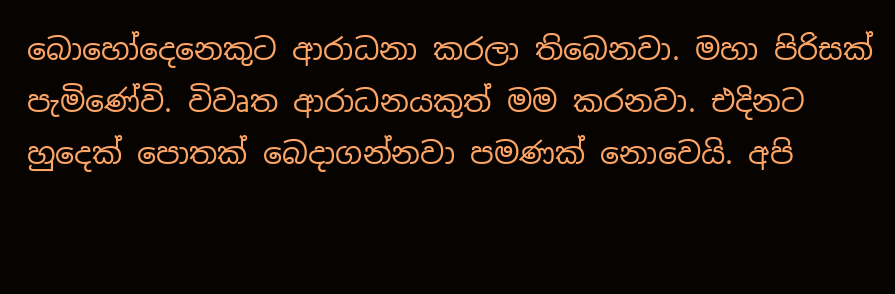බොහෝදෙනෙකුට ආරාධනා කරලා තිබෙනවා. මහා පිරිසක් පැමිණේවි. විවෘත ආරාධනයකුත් මම කරනවා. එදිනට හුදෙක් පොතක් බෙදාගන්නවා පමණක් නොවෙයි. අපි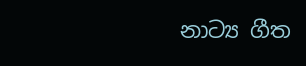නාට්‍ය ගීත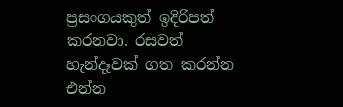ප්‍රසංගයකුත් ඉදිරිපත් කරනවා. රසවත් හැන්දෑවක් ගත කරන්න එන්න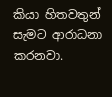කියා හිතවතුන් සැමට ආරාධනා කරනවා.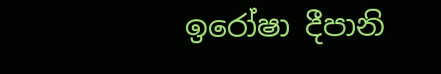ඉරෝෂා දීපානි